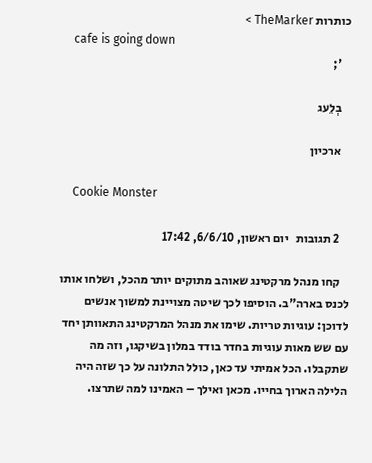כותרות TheMarker >
    cafe is going down
    ';

    בְלֵעג

    ארכיון

    Cookie Monster

    2 תגובות   יום ראשון, 6/6/10, 17:42

    קחו מנהל מרקטינג שאוהב מתוקים יותר מהכל, ושלחו אותו לכנס בארה"ב. הוסיפו לכך שיטה מצויינת למשוך אנשים לדוכן: עוגיות טריות. שימו את מנהל המרקטינג התאוותן יחד עם שש מאות עוגיות בחדר בודד במלון בשיקגו, וזה מה שתקבלו. הכל אמיתי עד כאן, כולל התלונה על כך שזה היה הלילה הארוך בחייו. מכאן ואילך – האמינו למה שתרצו.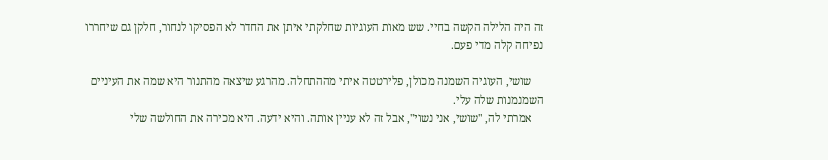זה היה הלילה הקשה בחיי. שש מאות העוגיות שחלקתי איתן את החדר לא הפסיקו לנחור, חלקן גם שיחררו נפיחה קלה מדי פעם.

    שושי, העוגיה השמנה מכולן, פלירטטה איתי מההתחלה. מהרגע שיצאה מהתנור היא שמה את העיניים השמנמנות שלה עלי.
    אמרתי לה, "שושי, אני נשוי", אבל זה לא עניין אותה. והיא ידעה. היא מכירה את החולשה שלי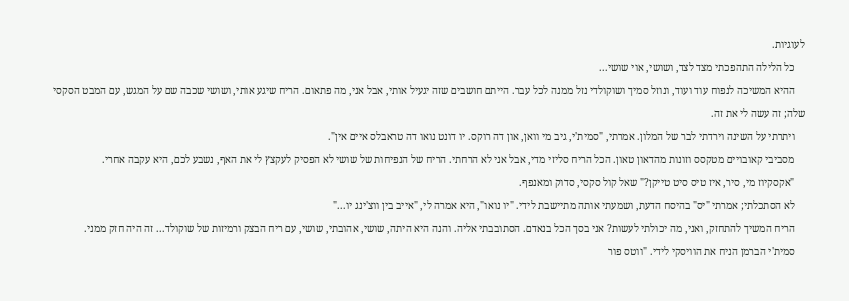לעוגיות.
    כל הלילה התהפכתי מצד לצד, ושושי, אוי שושי...
    ההיא המשיכה לנפוח עוד ועוד, ונוזל סמיך ושוקולדי נזל ממנה לכל עבר. הייתם חושבים שזה יגעיל אותי, אבל אני, מה פתאום. הריח שיגע אותי, ושושי שכבה שם על המגש, עם המבט הסקסי שלה; זה עשה לי את זה.
    ויתרתי על השינה וירדתי לבר של המלון. אמרתי, "סמית'י, גיב מי וואן, און דה רוקס. יו דונט נואו דה טראבלס איים אין".
    מסביבי קאובויים מטקסס וזונות מהדאון טאון. הכל הריח סליזי מדי, אבל אני לא הרחתי. הריח של הנפיחות של שושי לא הפסיק לעקצץ לי את האף, נשבע לכם, היא עקבה אחרי.
    "אקסקיוז מי, סיר, איז טיס סיט טייקן?" שאל קול סקסי, סדוק ומאנפף.
    לא הסתכלתי; אמרתי "יס" בהיסח הדעת, ושמעתי אותה מתיישבת לידי. "יו נואו", היא אמרה לי, "אייב בין ווצ'ינג יו..."
    הריח המשיך להתחזק, ואני, מה יכולתי לעשות? אני בסך הכל בנאדם. הסתובבתי אליה. והנה היא היתה, שושי, אהובתי, שושי, עם ריח הבצק ורמיזות של שוקולד... זה היה חזק ממני.
    סמית'י הברמן הניח את הוויסקי לידי. "ווטס פור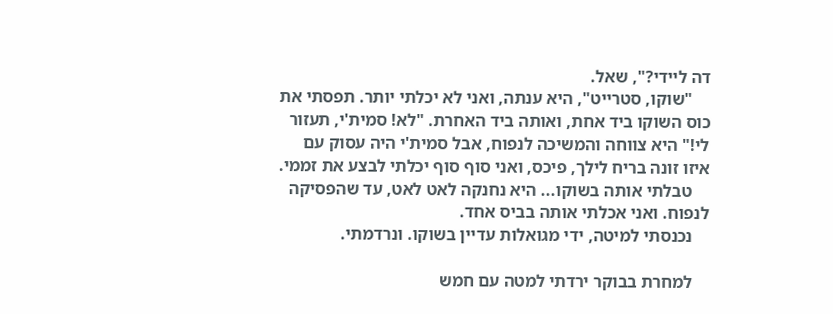דה ליידי?", שאל.
    "שוקו, סטרייט", היא ענתה, ואני לא יכלתי יותר. תפסתי את כוס השוקו ביד אחת, ואותה ביד האחרת. "לא! סמית'י, תעזור לי!" היא צווחה והמשיכה לנפוח, אבל סמית'י היה עסוק עם איזו זונה בריח לילך, פיכס, ואני סוף סוף יכלתי לבצע את זממי.
    טבלתי אותה בשוקו... היא נחנקה לאט לאט, עד שהפסיקה לנפוח. ואני אכלתי אותה בביס אחד.
    נכנסתי למיטה, ידי מגואלות עדיין בשוקו. ונרדמתי.

    למחרת בבוקר ירדתי למטה עם חמש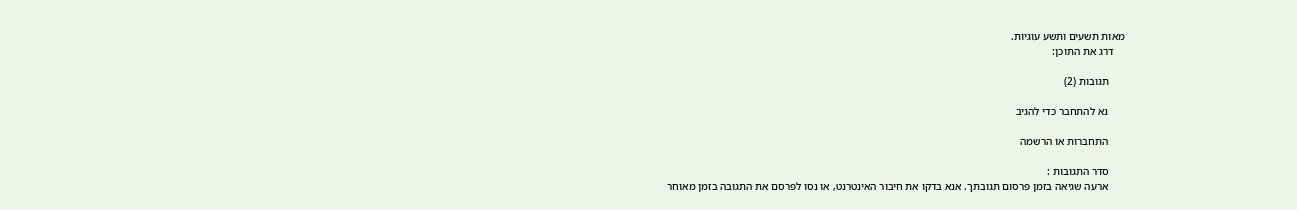מאות תשעים ותשע עוגיות.
    דרג את התוכן:

      תגובות (2)

      נא להתחבר כדי להגיב

      התחברות או הרשמה

      סדר התגובות :
      ארעה שגיאה בזמן פרסום תגובתך. אנא בדקו את חיבור האינטרנט, או נסו לפרסם את התגובה בזמן מאוחר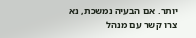יותר. אם הבעיה נמשכת, נא צרו קשר עם מנהל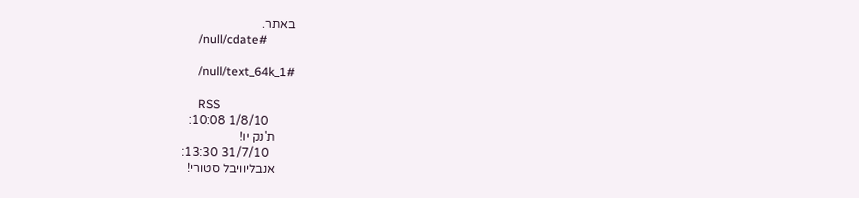באתר.
      /null/cdate#

      /null/text_64k_1#

      RSS
        1/8/10 10:08:
      ת'נק יו!
        31/7/10 13:30:
      אנבליוויבל סטורי!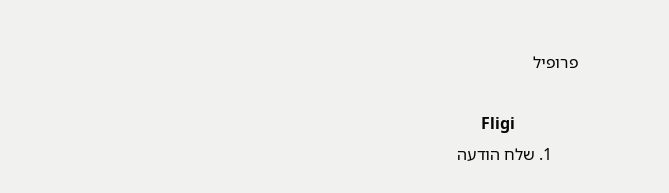פרופיל

      Fligi
      1. שלח הודעה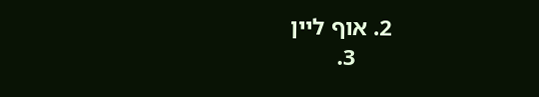2. אוף ליין
      3.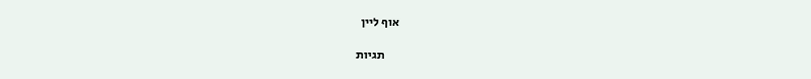אוף ליין

      תגיות